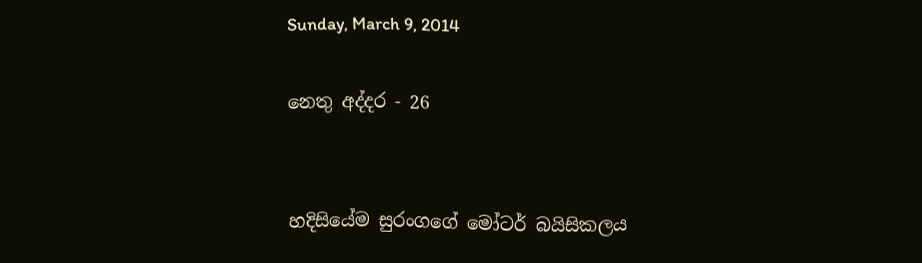Sunday, March 9, 2014

නෙතු අද්දර - 26


හදිසියේම සුරංගගේ මෝටර් බයිසිකලය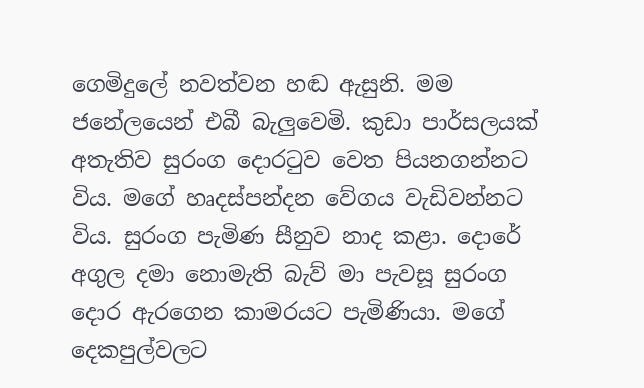ගෙමිදුලේ නවත්වන හඬ ඇසුනි. මම ජනේලයෙන් එබී බැලුවෙමි. කුඩා පාර්සලයක් අතැතිව සුරංග දොරටුව වෙත පියනගන්නට විය. මගේ හෘදස්පන්දන වේගය වැඩිවන්නට විය. සුරංග පැමිණ සීනුව නාද කළා. දොරේ අගුල දමා නොමැති බැව් මා පැවසූ සුරංග දොර ඇරගෙන කාමරයට පැමිණියා. මගේ දෙකපුල්වලට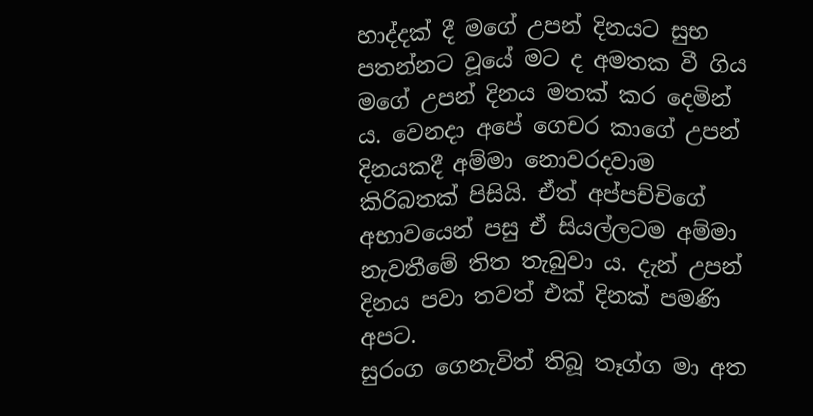හාද්දක් දී මගේ උපන් දිනයට සුභ පතන්නට වූයේ මට ද අමතක වී ගිය මගේ උපන් දිනය මතක් කර දෙමින් ය. වෙනදා අපේ ගෙචර කාගේ උපන් දිනයකදී අම්මා නොවරදවාම කිරිබතක් පිසියි. ඒත් අප්පච්චිගේ අභාවයෙන් පසු ඒ සියල්ලටම අම්මා නැවතීමේ තිත තැබුවා ය. දැන් උපන් දිනය පවා තවත් එක් දිනක් පමණි අපට.
සුරංග ගෙනැවිත් තිබූ තෑග්ග මා අත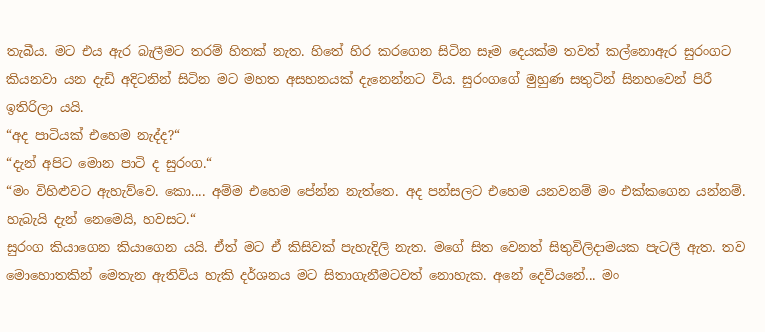තැබීය. මට එය ඇර බැලීමට තරම් හිතක් නැත. හිතේ හිර කරගෙන සිටින සෑම දෙයක්ම තවත් කල්නොඇර සුරංගට කියනවා යන දැඩි අදිටනින් සිටින මට මහත අසහනයක් දැනෙන්නට විය. සුරංගගේ මුහුණ සතුටින් සිනහවෙන් පිරී ඉතිරිලා යයි.
“අද පාටියක් එහෙම නැද්ද?“
“දැන් අපිට මොන පාටි ද සුරංග.“
“මං විහිළුවට ඇහැව්වෙ. කො.... අම්ම එහෙම පේන්න නැත්තෙ. අද පන්සලට එහෙම යනවනම් මං එක්කගෙන යන්නම්. හැබැයි දැන් නෙමෙයි, හවසට.“
සුරංග කියාගෙන කියාගෙන යයි. ඒත් මට ඒ කිසිවක් පැහැදිලි නැත. මගේ සිත වෙනත් සිතුවිලිදාමයක පැටලී ඇත. තව මොහොතකින් මෙතැන ඇතිවිය හැකි දර්ශනය මට සිතාගැනීමටවත් නොහැක. අනේ දෙවියනේ... මං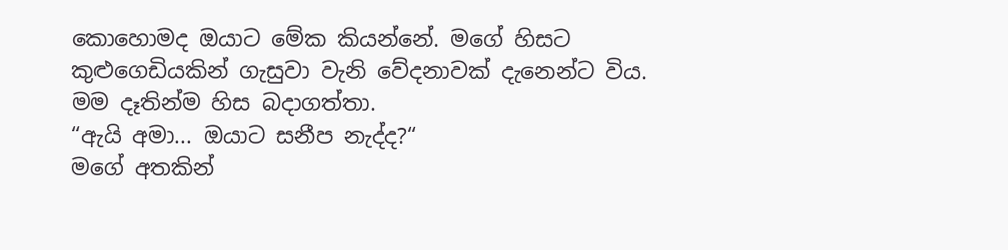කොහොමද ඔයාට මේක කියන්නේ. මගේ හිසට කුළුගෙඩියකින් ගැසුවා වැනි වේදනාවක් දැනෙන්ට විය. මම දෑතින්ම හිස බදාගත්තා.
“ඇයි අමා... ඔයාට සනීප නැද්ද?“
මගේ අතකින්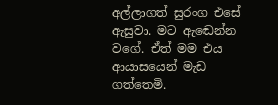අල්ලාගත් සුරංග එසේ ඇසුවා. මට ඇඬෙන්න වගේ. ඒත් මම එය ආයාසයෙන් මැඩ ගත්තෙමි.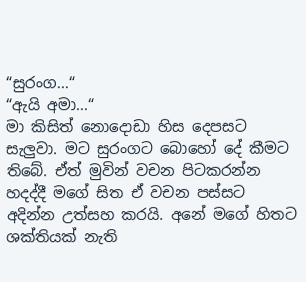“සුරංග...“
“ඇයි අමා...“
මා කිසිත් නොදොඩා හිස දෙපසට සැලුවා. මට සුරංගට බොහෝ දේ කීමට තිබේ. ඒත් මුවින් වචන පිටකරන්න හදද්දී මගේ සිත ඒ වචන පස්සට අදින්න උත්සහ කරයි. අනේ මගේ හිතට ශක්තියක් නැති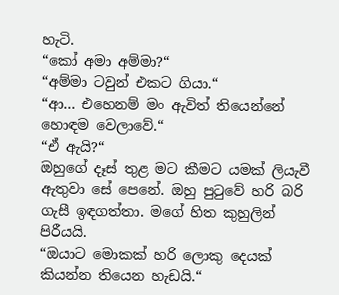හැටි.
“කෝ අමා අම්මා?“
“අම්මා ටවුන් එකට ගියා.“
“ආ... එහෙනම් මං ඇවිත් තියෙන්නේ හොඳම වෙලාවේ.“
“ඒ ඇයි?“
ඔහුගේ දෑස් තුළ මට කීමට යමක් ලියැවී ඇතුවා සේ පෙනේ. ඔහු පුටුවේ හරි බරි ගැසී ඉඳගත්තා. මගේ හිත කුහුලින් පිරීයයි.
“ඔයාට මොකක් හරි ලොකු දෙයක් කියන්න තියෙන හැඩයි.“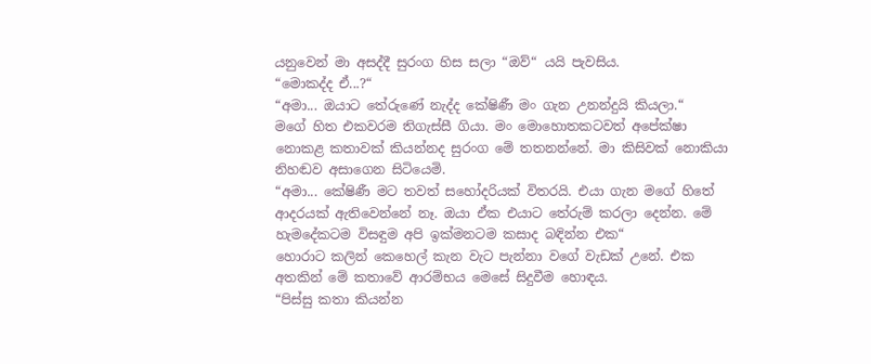යනුවෙන් මා අසද්දී සුරංග හිස සලා “ඔව්“ යයි පැවසිය.
“මොකද්ද ඒ...?“
“අමා... ඔයාට තේරුණේ නැද්ද කේෂිණී මං ගැන උනන්දුයි කියලා.“
මගේ හිත එකවරම තිගැස්සී ගියා. මං මොහොතකටවත් අපේක්ෂා නොකළ කතාවක් කියන්නද සුරංග මේ තතනන්නේ. මා කිසිවක් නොකියා නිහඬව අසාගෙන සිටියෙමි.
“අමා... කේෂිණී මට තවත් සහෝදරියක් විතරයි. එයා ගැන මගේ හිතේ ආදරයක් ඇතිවෙන්නේ නෑ. ඔයා ඒක එයාට තේරුම් කරලා දෙන්න. මේ හැමදේකටම විසඳුම අපි ඉක්මනටම කසාද බඳින්න එක“
හොරාට කලින් කෙහෙල් කැන වැට පැන්නා වගේ වැඩක් උනේ. එක අතකින් මේ කතාවේ ආරම්භය මෙසේ සිදුවීම හොඳය.
“පිස්සු කතා කියන්න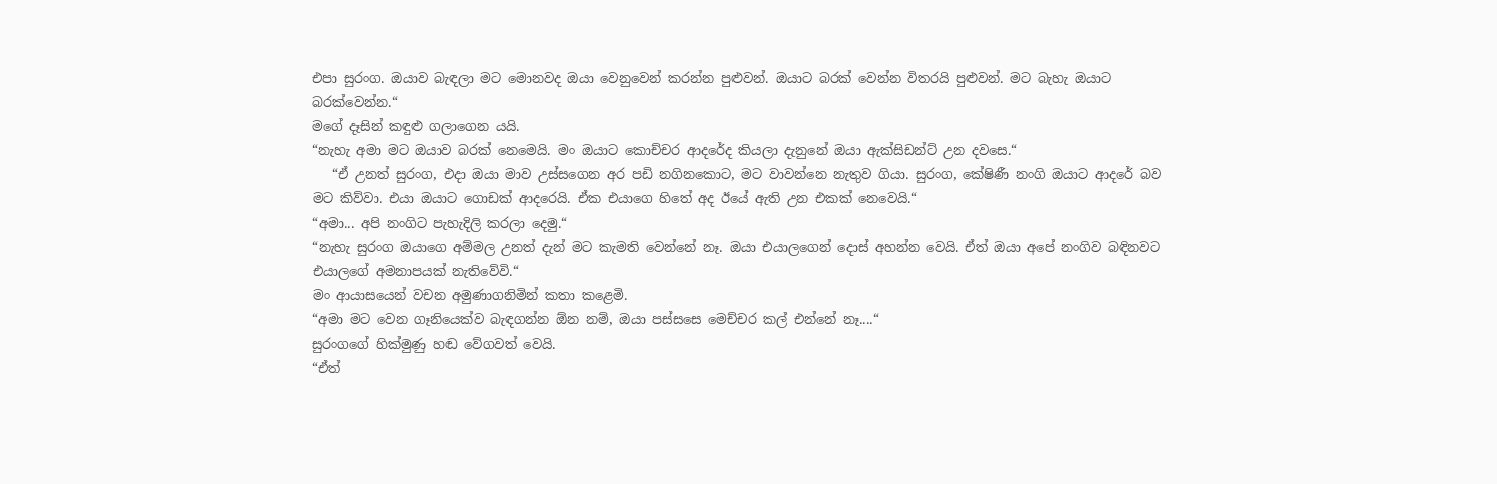එපා සුරංග. ඔයාව බැඳලා මට මොනවද ඔයා වෙනුවෙන් කරන්න පුළුවන්. ඔයාට බරක් වෙන්න විතරයි පුළුවන්. මට බැහැ ඔයාට බරක්වෙන්න.“
මගේ දෑසින් කඳුළු ගලාගෙන යයි.
“නැහැ අමා මට ඔයාව බරක් නෙමෙයි. මං ඔයාට කොච්චර ආදරේද කියලා දැනුනේ ඔයා ඇක්සිඩන්ට් උන දවසෙ.“
   “ඒ උනත් සුරංග, එදා ඔයා මාව උස්සගෙන අර පඩි නගිනකොට, මට වාවන්නෙ නැතුව ගියා. සුරංග, කේෂිණී නංගි ඔයාට ආදරේ බව මට කිව්වා. එයා ඔයාට ගොඩක් ආදරෙයි. ඒක එයාගෙ හිතේ අද ඊයේ ඇති උන එකක් නෙවෙයි.“
“අමා... අපි නංගිට පැහැදිලි කරලා දෙමු.“
“නැහැ සුරංග ඔයාගෙ අම්මල උනත් දැන් මට කැමති වෙන්නේ නෑ. ඔයා එයාලගෙන් දොස් අහන්න වෙයි. ඒත් ඔයා අපේ නංගිව බඳිනවට එයාලගේ අමනාපයක් නැතිවේවි.“
මං ආයාසයෙන් වචන අමුණාගනිමින් කතා කළෙමි.
“අමා මට වෙන ගෑනියෙක්ව බැඳගන්න ඕන නම්, ඔයා පස්සසෙ මෙච්චර කල් එන්නේ නෑ....“
සුරංගගේ හික්මුණු හඬ වේගවත් වෙයි.
“ඒත්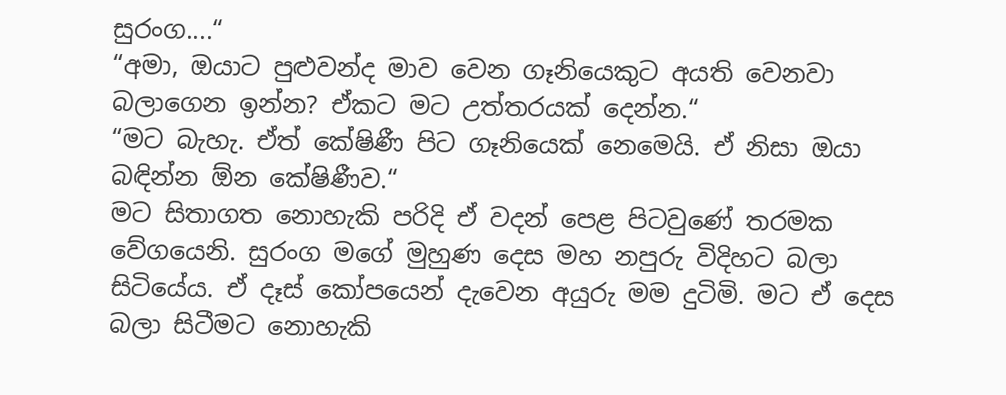සුරංග....“
“අමා, ඔයාට පුළුවන්ද මාව වෙන ගෑනියෙකුට අයති වෙනවා බලාගෙන ඉන්න? ඒකට මට උත්තරයක් දෙන්න.“
“මට බැහැ. ඒත් කේෂිණී පිට ගෑනියෙක් නෙමෙයි. ඒ නිසා ඔයා බඳින්න ඕන කේෂිණීව.“
මට සිතාගත නොහැකි පරිදි ඒ වදන් පෙළ පිටවුණේ තරමක වේගයෙනි. සුරංග මගේ මුහුණ දෙස මහ නපුරු විදිහට බලා සිටියේය. ඒ දෑස් කෝපයෙන් දැවෙන අයුරු මම දුටිමි. මට ඒ දෙස බලා සිටීමට නොහැකි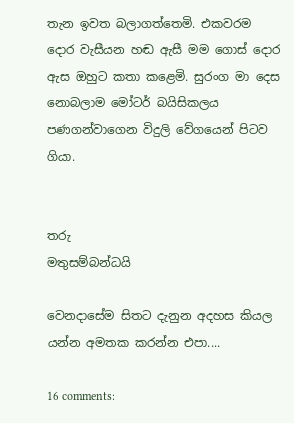තැන ඉවත බලාගත්තෙමි. එකවරම දොර වැසීයන හඬ ඇසී මම ගොස් දොර ඇස ඔහුට කතා කළෙමි. සුරංග මා දෙස නොබලාම මෝටර් බයිසිකලය පණගන්වාගෙන විදුලි වේගයෙන් පිටව ගියා.


තරු
මතුසම්බන්ධයි

වෙනදාසේම සිතට දැනුන අදහස කියල යන්න අමතක කරන්න එපා....

16 comments: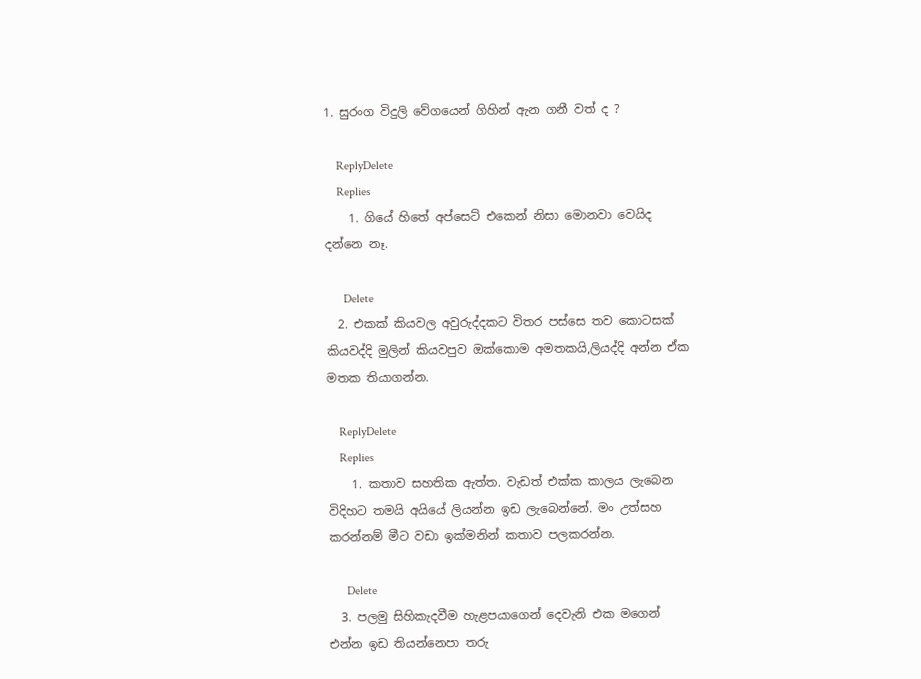1. සුරංග විදුලි වේගයෙන් ගිහින් ඇන ගනී වත් ද ?

    ReplyDelete
    Replies
    1. ගියේ හිතේ අප්සෙට් එකෙන් නිසා මොනවා වෙයිද දන්නෙ නෑ.

      Delete
  2. එකක් කියවල අවුරුද්දකට විතර පස්සෙ තව කොටසක් කියවද්දි මුලින් කියවපුව ඔක්කොම අමතකයි,ලියද්දි අන්න ඒක මතක තියාගන්න.

    ReplyDelete
    Replies
    1. කතාව සහතික ඇත්ත. වැඩත් එක්ක කාලය ලැබෙන විදිහට තමයි අයියේ ලියන්න ඉඩ ලැබෙන්නේ. මං උත්සහ කරන්නම් මීට වඩා ඉක්මනින් කතාව පලකරන්න.

      Delete
  3. පලමු සිහිකැදවීම හැළපයාගෙන් දෙවැනි එක මගෙන් එන්න ඉඩ තියන්නෙපා තරු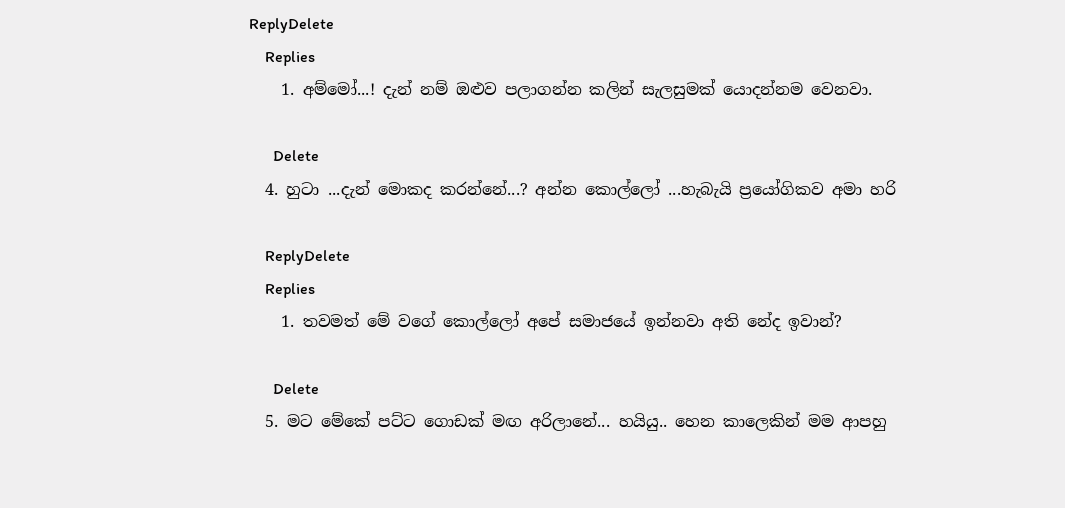ReplyDelete
    Replies
    1. අම්මෝ...! දැන් නම් ඔළුව පලාගන්න කලින් සැලසුමක් යොදන්නම වෙනවා.

      Delete
  4. හුටා ...දැන් මොකද කරන්නේ...? අන්න කොල්ලෝ ...හැබැයි ප්‍රයෝගිකව අමා හරි

    ReplyDelete
    Replies
    1. තවමත් මේ වගේ කොල්ලෝ අපේ සමාජයේ ඉන්නවා අති නේද ඉවාන්?

      Delete
  5. මට මේකේ පට්ට ගොඩක් මඟ අරිලානේ... හයියු.. හෙන කාලෙකින් මම ආපහු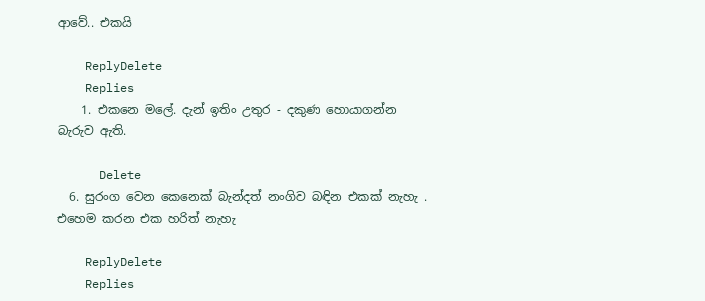ආවේ.. එකයි

    ReplyDelete
    Replies
    1. එකනෙ මලේ. දැන් ඉතිං උතුර - දකුණ හොයාගන්න බැරුව ඇති.

      Delete
  6. සුරංග වෙන කෙනෙක් බැන්දත් නංගිව බඳින එකක් නැහැ . එහෙම කරන එක හරිත් නැහැ

    ReplyDelete
    Replies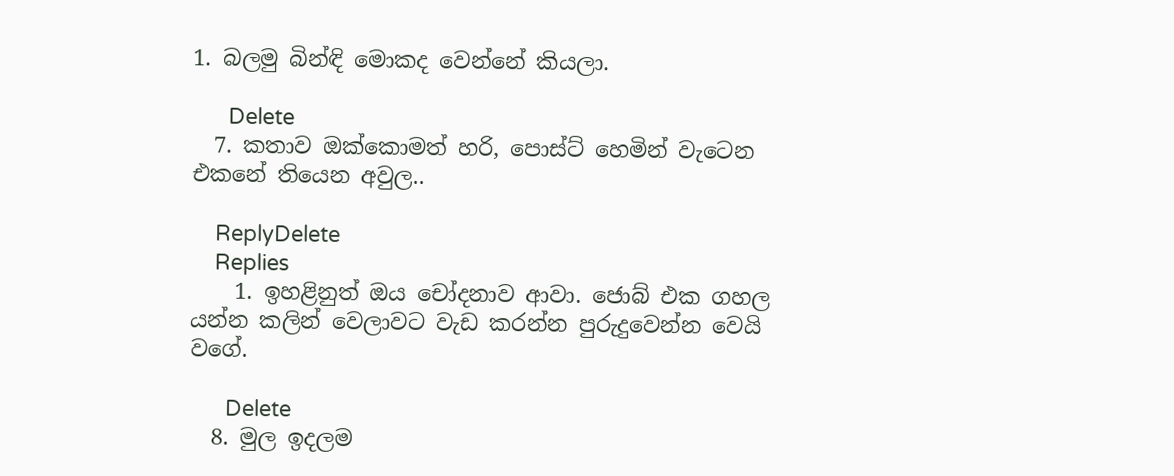1. බලමු බින්ඳි මොකද වෙන්නේ කියලා.

      Delete
  7. කතාව ඔක්කොමත් හරි, පොස්ට් හෙමින් වැටෙන එකනේ තියෙන අවුල..

    ReplyDelete
    Replies
    1. ඉහළිනුත් ඔය චෝදනාව ආවා. ජොබ් එක ගහල යන්න කලින් වෙලාවට වැඩ කරන්න පුරුදුවෙන්න වෙයි වගේ.

      Delete
  8. මුල ඉදලම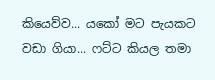කියෙව්ව... යකෝ මට පැයකට වඩා ගියා... ෆට්ට කියල තමා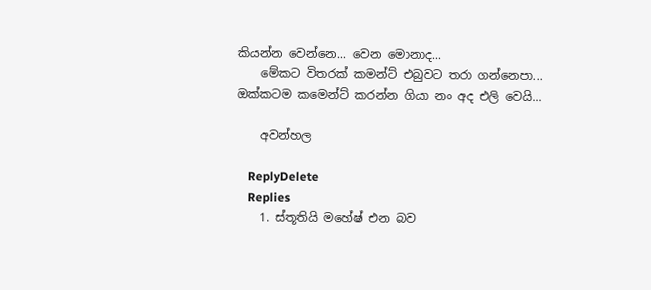කියන්න වෙන්නෙ... වෙන මොනාද...
    මේකට විතරක් කමන්ට් එබුවට තරා ගන්නෙපා... ඔක්කටම කමෙන්ට් කරන්න ගියා නං අද එලි වෙයි...

    අවන්හල

    ReplyDelete
    Replies
    1. ස්තූතියි මහේෂ් එන බව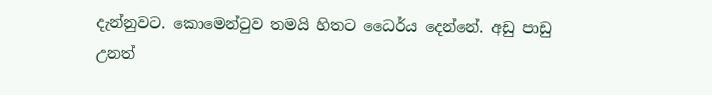දැන්නුවට. කොමෙන්ටුව තමයි හිතට ධෛර්ය දෙන්නේ. අඩු පාඩු උනත්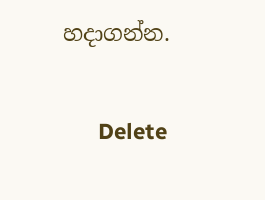හදාගන්න.

      Delete